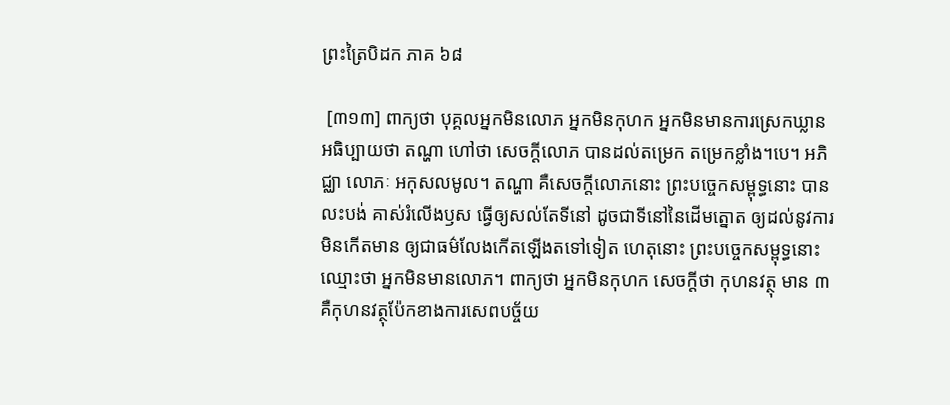ព្រះត្រៃបិដក ភាគ ៦៨

 [៣១៣] ពាក្យថា បុគ្គលអ្នកមិនលោភ អ្នកមិនកុហក អ្នកមិនមានការស្រេកឃ្លាន អធិប្បាយថា តណ្ហា ហៅថា សេចក្តីលោភ បានដល់តម្រេក តម្រេកខ្លាំង។បេ។ អភិជ្ឈា លោភៈ អកុសលមូល។ តណ្ហា គឺសេចក្តីលោភនោះ ព្រះបច្ចេកសម្ពុទ្ធនោះ បានលះបង់ គាស់រំលើងឫស ធ្វើឲ្យសល់តែទីនៅ ដូចជាទីនៅនៃដើមត្នោត ឲ្យដល់នូវការមិនកើតមាន ឲ្យជាធម៌លែងកើតឡើងតទៅទៀត ហេតុនោះ ព្រះបច្ចេកសម្ពុទ្ធនោះ ឈ្មោះថា អ្នកមិនមានលោភ។ ពាក្យថា អ្នកមិនកុហក សេចក្តីថា កុហនវត្ថុ មាន ៣ គឺកុហនវត្ថុប៉ែកខាងការសេពបច្ច័យ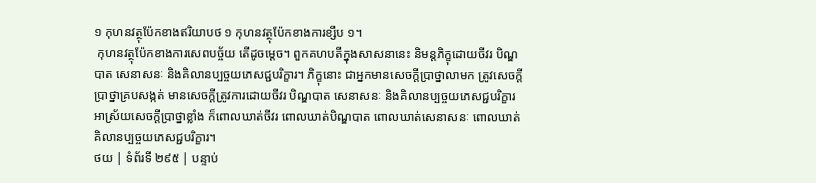១ កុហនវត្ថុប៉ែកខាងឥរិយាបថ ១ កុហនវត្ថុប៉ែកខាងការខ្សឹប ១។
 កុហនវត្ថុប៉ែកខាងការសេពបច្ច័យ តើដូចម្ដេច។ ពួកគហបតីក្នុងសាសនានេះ និមន្តភិក្ខុដោយចីវរ បិណ្ឌបាត សេនាសនៈ និងគិលានប្បច្ចយភេសជ្ជបរិក្ខារ។ ភិក្ខុនោះ ជាអ្នកមានសេចក្តីប្រាថ្នាលាមក ត្រូវសេចក្តីប្រាថ្នាគ្របសង្កត់ មានសេចក្តីត្រូវការដោយចីវរ បិណ្ឌបាត សេនាសនៈ និងគិលានប្បច្ចយភេសជ្ជបរិក្ខារ អាស្រ័យសេចក្តីប្រាថ្នាខ្លាំង ក៏ពោលឃាត់ចីវរ ពោលឃាត់បិណ្ឌបាត ពោលឃាត់សេនាសនៈ ពោលឃាត់គិលានប្បច្ចយភេសជ្ជបរិក្ខារ។
ថយ | ទំព័រទី ២៩៥ | បន្ទាប់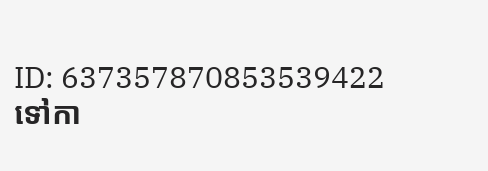ID: 637357870853539422
ទៅកា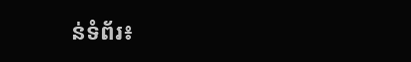ន់ទំព័រ៖